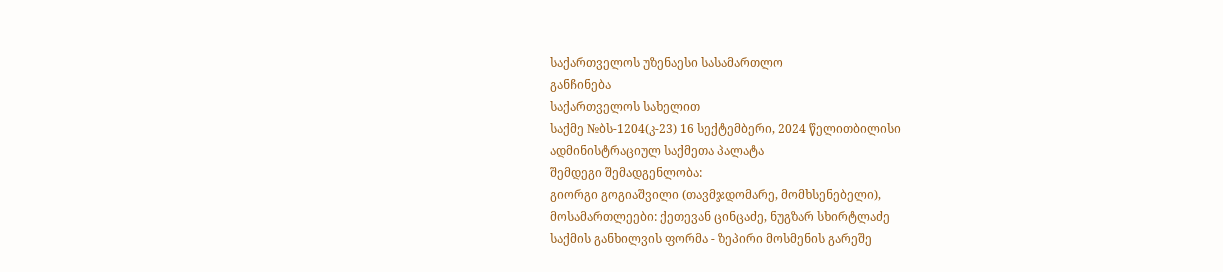საქართველოს უზენაესი სასამართლო
განჩინება
საქართველოს სახელით
საქმე №ბს-1204(კ-23) 16 სექტემბერი, 2024 წელითბილისი
ადმინისტრაციულ საქმეთა პალატა
შემდეგი შემადგენლობა:
გიორგი გოგიაშვილი (თავმჯდომარე, მომხსენებელი),
მოსამართლეები: ქეთევან ცინცაძე, ნუგზარ სხირტლაძე
საქმის განხილვის ფორმა - ზეპირი მოსმენის გარეშე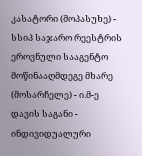კასატორი (მოპასუხე) - სსიპ საჯარო რეესტრის ეროვნული სააგენტო
მოწინააღმდეგე მხარე (მოსარჩელე) - ი.მ-ე
დავის საგანი - ინდივიდუალური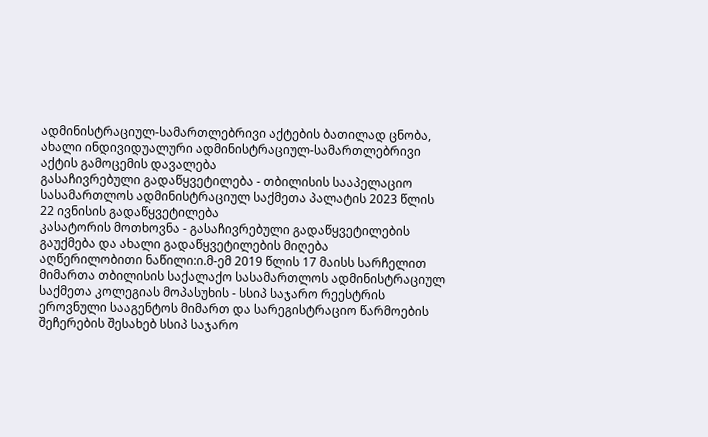ადმინისტრაციულ-სამართლებრივი აქტების ბათილად ცნობა, ახალი ინდივიდუალური ადმინისტრაციულ-სამართლებრივი აქტის გამოცემის დავალება
გასაჩივრებული გადაწყვეტილება - თბილისის სააპელაციო სასამართლოს ადმინისტრაციულ საქმეთა პალატის 2023 წლის 22 ივნისის გადაწყვეტილება
კასატორის მოთხოვნა - გასაჩივრებული გადაწყვეტილების გაუქმება და ახალი გადაწყვეტილების მიღება
აღწერილობითი ნაწილი:ი.მ-ემ 2019 წლის 17 მაისს სარჩელით მიმართა თბილისის საქალაქო სასამართლოს ადმინისტრაციულ საქმეთა კოლეგიას მოპასუხის - სსიპ საჯარო რეესტრის ეროვნული სააგენტოს მიმართ და სარეგისტრაციო წარმოების შეჩერების შესახებ სსიპ საჯარო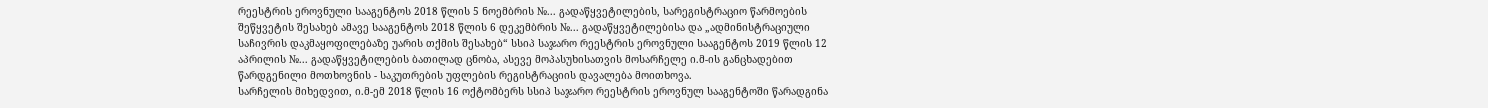რეესტრის ეროვნული სააგენტოს 2018 წლის 5 ნოემბრის №... გადაწყვეტილების, სარეგისტრაციო წარმოების შეწყვეტის შესახებ ამავე სააგენტოს 2018 წლის 6 დეკემბრის №... გადაწყვეტილებისა და „ადმინისტრაციული საჩივრის დაკმაყოფილებაზე უარის თქმის შესახებ“ სსიპ საჯარო რეესტრის ეროვნული სააგენტოს 2019 წლის 12 აპრილის №... გადაწყვეტილების ბათილად ცნობა, ასევე მოპასუხისათვის მოსარჩელე ი.მ-ის განცხადებით წარდგენილი მოთხოვნის - საკუთრების უფლების რეგისტრაციის დავალება მოითხოვა.
სარჩელის მიხედვით, ი.მ-ემ 2018 წლის 16 ოქტომბერს სსიპ საჯარო რეესტრის ეროვნულ სააგენტოში წარადგინა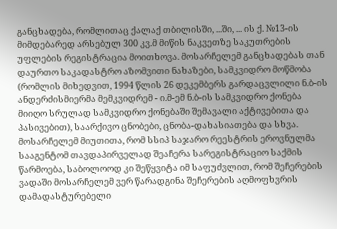განცხადება, რომლითაც ქალაქ თბილისში, ...ში, ... ის ქ. №13-ის მიმდებარედ არსებულ 300 კვ.მ მიწის ნაკვეთზე საკუთრების უფლების რეგისტრაცია მოითხოვა. მოსარჩელემ განცხადებას თან დაურთო საკადასტრო აზომვითი ნახაზები, სამკვიდრო მოწმობა (რომლის მიხედვით, 1994 წლის 26 დეკემბერს გარდაცვლილი ნ.ბ-ის ანდერძისმიერმა მემკვიდრემ - ი.მ-ემ ნ.ბ-ის სამკვიდრო ქონება მიიღო სრულად სამკვიდრო ქონებაში შემავალი აქტივებითა და პასივებით), საარქივო ცნობები, ცნობა-დახასიათება და სხვა. მოსარჩელემ მიუთითა, რომ სსიპ საჯარო რეესტრის ეროვნულმა სააგენტომ თავდაპირველად შეაჩერა სარეგისტრაციო საქმის წარმოება, საბოლოოდ კი შეწყვიტა იმ საფუძვლით, რომ შეჩერების ვადაში მოსარჩელემ ვერ წარადგინა შეჩერების აღმოფხვრის დამადასტურებელი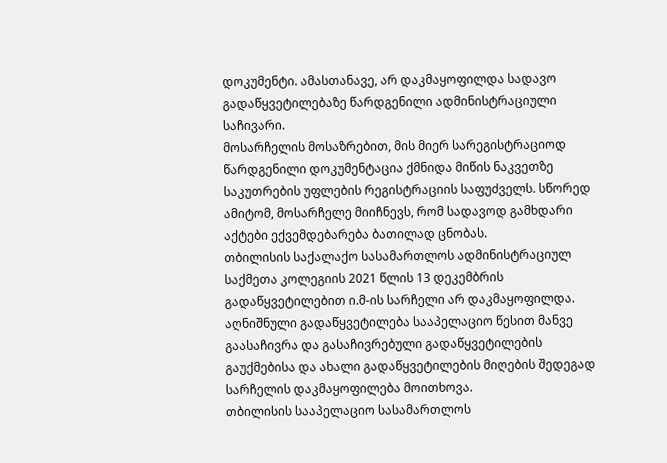დოკუმენტი. ამასთანავე, არ დაკმაყოფილდა სადავო გადაწყვეტილებაზე წარდგენილი ადმინისტრაციული საჩივარი.
მოსარჩელის მოსაზრებით, მის მიერ სარეგისტრაციოდ წარდგენილი დოკუმენტაცია ქმნიდა მიწის ნაკვეთზე საკუთრების უფლების რეგისტრაციის საფუძველს. სწორედ ამიტომ, მოსარჩელე მიიჩნევს, რომ სადავოდ გამხდარი აქტები ექვემდებარება ბათილად ცნობას.
თბილისის საქალაქო სასამართლოს ადმინისტრაციულ საქმეთა კოლეგიის 2021 წლის 13 დეკემბრის გადაწყვეტილებით ი.მ-ის სარჩელი არ დაკმაყოფილდა. აღნიშნული გადაწყვეტილება სააპელაციო წესით მანვე გაასაჩივრა და გასაჩივრებული გადაწყვეტილების გაუქმებისა და ახალი გადაწყვეტილების მიღების შედეგად სარჩელის დაკმაყოფილება მოითხოვა.
თბილისის სააპელაციო სასამართლოს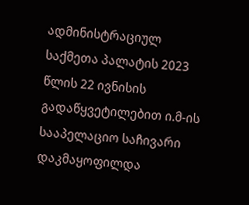ადმინისტრაციულ საქმეთა პალატის 2023 წლის 22 ივნისის გადაწყვეტილებით ი.მ-ის სააპელაციო საჩივარი დაკმაყოფილდა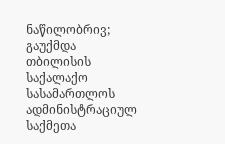ნაწილობრივ; გაუქმდა თბილისის საქალაქო სასამართლოს ადმინისტრაციულ საქმეთა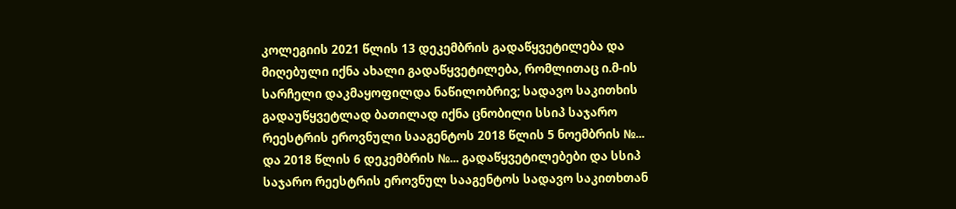კოლეგიის 2021 წლის 13 დეკემბრის გადაწყვეტილება და მიღებული იქნა ახალი გადაწყვეტილება, რომლითაც ი.მ-ის სარჩელი დაკმაყოფილდა ნაწილობრივ; სადავო საკითხის გადაუწყვეტლად ბათილად იქნა ცნობილი სსიპ საჯარო რეესტრის ეროვნული სააგენტოს 2018 წლის 5 ნოემბრის №... და 2018 წლის 6 დეკემბრის №... გადაწყვეტილებები და სსიპ საჯარო რეესტრის ეროვნულ სააგენტოს სადავო საკითხთან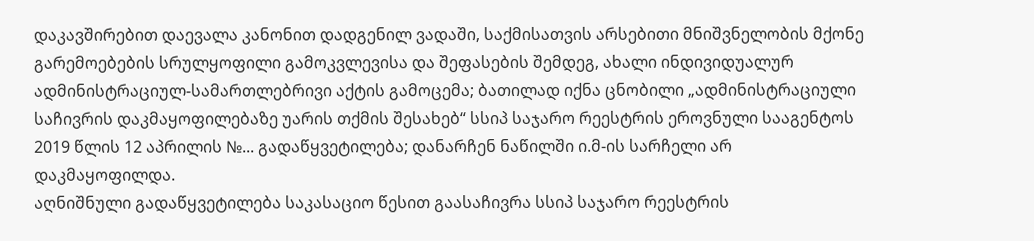დაკავშირებით დაევალა კანონით დადგენილ ვადაში, საქმისათვის არსებითი მნიშვნელობის მქონე გარემოებების სრულყოფილი გამოკვლევისა და შეფასების შემდეგ, ახალი ინდივიდუალურ ადმინისტრაციულ-სამართლებრივი აქტის გამოცემა; ბათილად იქნა ცნობილი „ადმინისტრაციული საჩივრის დაკმაყოფილებაზე უარის თქმის შესახებ“ სსიპ საჯარო რეესტრის ეროვნული სააგენტოს 2019 წლის 12 აპრილის №... გადაწყვეტილება; დანარჩენ ნაწილში ი.მ-ის სარჩელი არ დაკმაყოფილდა.
აღნიშნული გადაწყვეტილება საკასაციო წესით გაასაჩივრა სსიპ საჯარო რეესტრის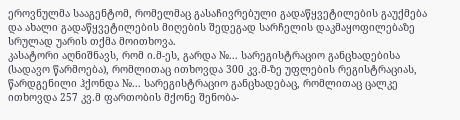ეროვნულმა სააგენტომ, რომელმაც გასაჩივრებული გადაწყვეტილების გაუქმება და ახალი გადაწყვეტილების მიღების შედეგად სარჩელის დაკმაყოფილებაზე სრულად უარის თქმა მოითხოვა.
კასატორი აღნიშნავს, რომ ი.მ-ეს, გარდა №... სარეგისტრაციო განცხადებისა (სადავო წარმოება), რომლითაც ითხოვდა 300 კვ.მ-ზე უფლების რეგისტრაციას, წარდგენილი ჰქონდა №... სარეგისტრაციო განცხადებაც, რომლითაც ცალკე ითხოვდა 257 კვ.მ ფართობის მქონე შენობა-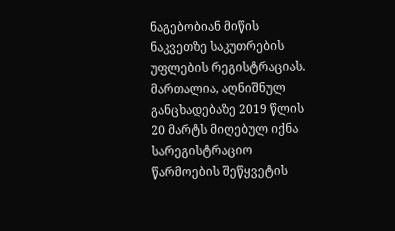ნაგებობიან მიწის ნაკვეთზე საკუთრების უფლების რეგისტრაციას. მართალია, აღნიშნულ განცხადებაზე 2019 წლის 20 მარტს მიღებულ იქნა სარეგისტრაციო წარმოების შეწყვეტის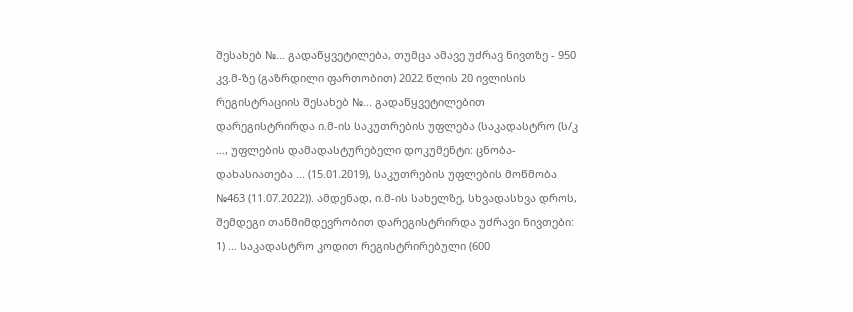შესახებ №... გადაწყვეტილება, თუმცა ამავე უძრავ ნივთზე - 950 კვ.მ-ზე (გაზრდილი ფართობით) 2022 წლის 20 ივლისის რეგისტრაციის შესახებ №... გადაწყვეტილებით დარეგისტრირდა ი.მ-ის საკუთრების უფლება (საკადასტრო (ს/კ …, უფლების დამადასტურებელი დოკუმენტი: ცნობა-დახასიათება ... (15.01.2019), საკუთრების უფლების მოწმობა №463 (11.07.2022)). ამდენად, ი.მ-ის სახელზე, სხვადასხვა დროს, შემდეგი თანმიმდევრობით დარეგისტრირდა უძრავი ნივთები: 1) ... საკადასტრო კოდით რეგისტრირებული (600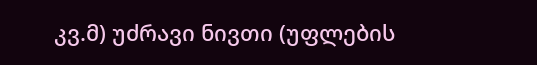კვ.მ) უძრავი ნივთი (უფლების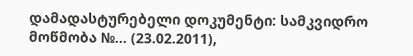დამადასტურებელი დოკუმენტი: სამკვიდრო მოწმობა №... (23.02.2011),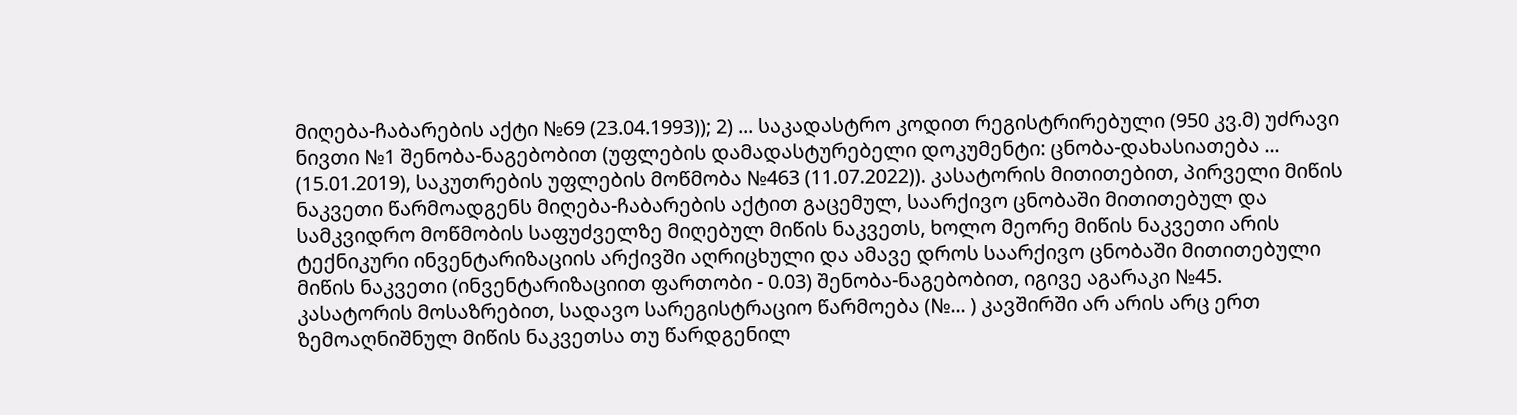მიღება-ჩაბარების აქტი №69 (23.04.1993)); 2) ... საკადასტრო კოდით რეგისტრირებული (950 კვ.მ) უძრავი ნივთი №1 შენობა-ნაგებობით (უფლების დამადასტურებელი დოკუმენტი: ცნობა-დახასიათება ... (15.01.2019), საკუთრების უფლების მოწმობა №463 (11.07.2022)). კასატორის მითითებით, პირველი მიწის ნაკვეთი წარმოადგენს მიღება-ჩაბარების აქტით გაცემულ, საარქივო ცნობაში მითითებულ და სამკვიდრო მოწმობის საფუძველზე მიღებულ მიწის ნაკვეთს, ხოლო მეორე მიწის ნაკვეთი არის ტექნიკური ინვენტარიზაციის არქივში აღრიცხული და ამავე დროს საარქივო ცნობაში მითითებული მიწის ნაკვეთი (ინვენტარიზაციით ფართობი - 0.03) შენობა-ნაგებობით, იგივე აგარაკი №45.
კასატორის მოსაზრებით, სადავო სარეგისტრაციო წარმოება (№... ) კავშირში არ არის არც ერთ ზემოაღნიშნულ მიწის ნაკვეთსა თუ წარდგენილ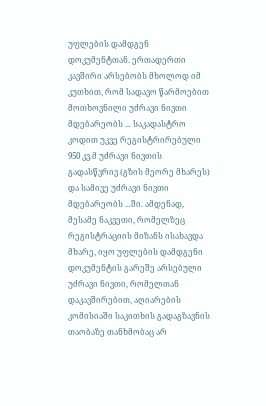უფლების დამდგენ დოკუმენტთან. ერთადერთი კავშირი არსებობს მხოლოდ იმ კუთხით, რომ სადავო წარმოებით მოთხოვნილი უძრავი ნივთი მდებარეობს ... საკადასტრო კოდით უკვე რეგისტრირებული 950 კვ.მ უძრავი ნივთის გადასწვრივ (გზის მეორე მხარეს) და სამივე უძრავი ნივთი მდებარეობს ...ში. ამდენად, მესამე ნაკვეთი, რომელზეც რეგისტრაციის მიზანს ისახავდა მხარე, იყო უფლების დამდგენი დოკუმენტის გარეშე არსებული უძრავი ნივთი, რომელთან დაკავშირებით, აღიარების კომისიაში საკითხის გადაგზავნის თაობაზე თანხმობაც არ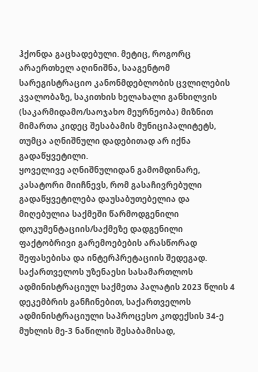ჰქონდა გაცხადებული. მეტიც, როგორც არაერთხელ აღინიშნა, სააგენტომ სარეგისტრაციო კანონმდებლობის ცვლილების კვალობაზე, საკითხის ხელახალი განხილვის (საკარმიდამო/საოჯახო მეურნეობა) მიზნით მიმართა კიდეც შესაბამის მუნიციპალიტეტს, თუმცა აღნიშნული დადებითად არ იქნა გადაწყვეტილი.
ყოველივე აღნიშნულიდან გამომდინარე, კასატორი მიიჩნევს, რომ გასაჩივრებული გადაწყვეტილება დაუსაბუთებელია და მიღებულია საქმეში წარმოდგენილი დოკუმენტაციის/საქმეზე დადგენილი ფაქტობრივი გარემოებების არასწორად შეფასებისა და ინტერპრეტაციის შედეგად.
საქართველოს უზენაესი სასამართლოს ადმინისტრაციულ საქმეთა პალატის 2023 წლის 4 დეკემბრის განჩინებით, საქართველოს ადმინისტრაციული საპროცესო კოდექსის 34-ე მუხლის მე-3 ნაწილის შესაბამისად,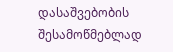დასაშვებობის შესამოწმებლად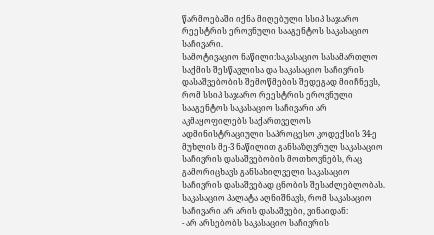წარმოებაში იქნა მიღებული სსიპ საჯარო რეესტრის ეროვნული სააგენტოს საკასაციო საჩივარი.
სამოტივაციო ნაწილი:საკასაციო სასამართლო საქმის შესწავლისა და საკასაციო საჩივრის დასაშვებობის შემოწმების შედეგად მიიჩნევს, რომ სსიპ საჯარო რეესტრის ეროვნული სააგენტოს საკასაციო საჩივარი არ აკმაყოფილებს საქართველოს ადმინისტრაციული საპროცესო კოდექსის 34-ე მუხლის მე-3 ნაწილით განსაზღვრულ საკასაციო საჩივრის დასაშვებობის მოთხოვნებს, რაც გამორიცხავს განსახილველი საკასაციო საჩივრის დასაშვებად ცნობის შესაძლებლობას.
საკასაციო პალატა აღნიშნავს, რომ საკასაციო საჩივარი არ არის დასაშვები, ვინაიდან:
- არ არსებობს საკასაციო საჩივრის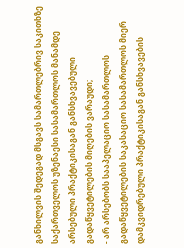განხილვის შედეგად მსგავს სამართლებრივ საკითხზე საქართველოს უზენაესი სასამართლოს მანამდე არსებული პრაქტიკისაგან განსხვავებული გადაწყვეტილების მიღების ვარაუდი;
- არ არსებობს სააპელაციო სასამართლოს გადაწყვეტილების საკასაციო სასამართლოს მიერ დამკვიდრებული პრაქტიკისაგან განსხვავების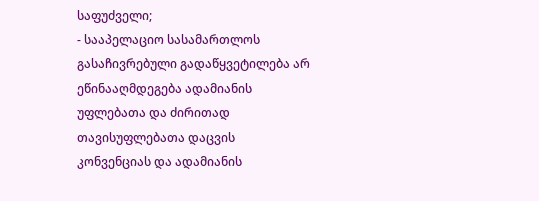საფუძველი;
- სააპელაციო სასამართლოს გასაჩივრებული გადაწყვეტილება არ ეწინააღმდეგება ადამიანის უფლებათა და ძირითად თავისუფლებათა დაცვის კონვენციას და ადამიანის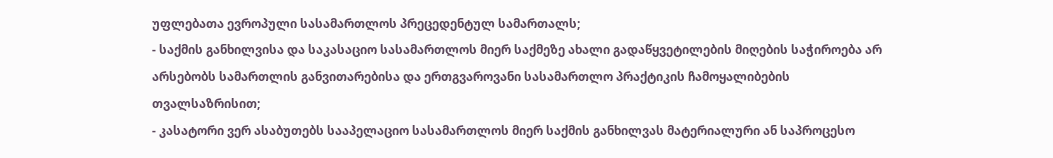უფლებათა ევროპული სასამართლოს პრეცედენტულ სამართალს;
- საქმის განხილვისა და საკასაციო სასამართლოს მიერ საქმეზე ახალი გადაწყვეტილების მიღების საჭიროება არ არსებობს სამართლის განვითარებისა და ერთგვაროვანი სასამართლო პრაქტიკის ჩამოყალიბების თვალსაზრისით;
- კასატორი ვერ ასაბუთებს სააპელაციო სასამართლოს მიერ საქმის განხილვას მატერიალური ან საპროცესო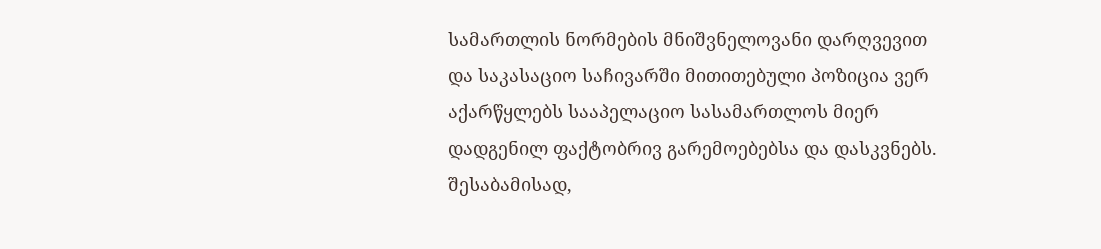სამართლის ნორმების მნიშვნელოვანი დარღვევით და საკასაციო საჩივარში მითითებული პოზიცია ვერ აქარწყლებს სააპელაციო სასამართლოს მიერ დადგენილ ფაქტობრივ გარემოებებსა და დასკვნებს.
შესაბამისად,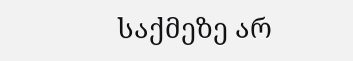საქმეზე არ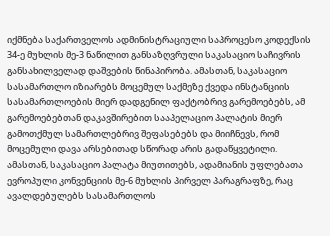იქმნება საქართველოს ადმინისტრაციული საპროცესო კოდექსის 34-ე მუხლის მე-3 ნაწილით განსაზღვრული საკასაციო საჩივრის განსახილველად დაშვების წინაპირობა. ამასთან, საკასაციო სასამართლო იზიარებს მოცემულ საქმეზე ქვედა ინსტანციის სასამართლოების მიერ დადგენილ ფაქტობრივ გარემოებებს, ამ გარემოებებთან დაკავშირებით სააპელაციო პალატის მიერ გამოთქმულ სამართლებრივ შეფასებებს და მიიჩნევს, რომ მოცემული დავა არსებითად სწორად არის გადაწყვეტილი.
ამასთან, საკასაციო პალატა მიუთითებს, ადამიანის უფლებათა ევროპული კონვენციის მე-6 მუხლის პირველ პარაგრაფზე, რაც ავალდებულებს სასამართლოს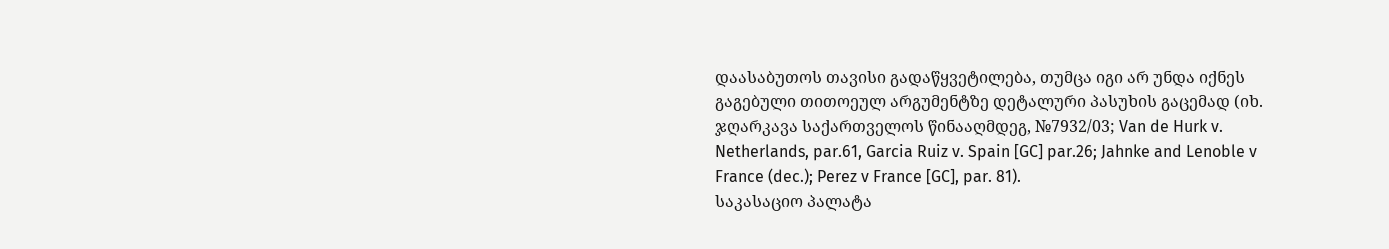დაასაბუთოს თავისი გადაწყვეტილება, თუმცა იგი არ უნდა იქნეს გაგებული თითოეულ არგუმენტზე დეტალური პასუხის გაცემად (იხ. ჯღარკავა საქართველოს წინააღმდეგ, №7932/03; Van de Hurk v. Netherlands, par.61, Garcia Ruiz v. Spain [GC] par.26; Jahnke and Lenoble v France (dec.); Perez v France [GC], par. 81).
საკასაციო პალატა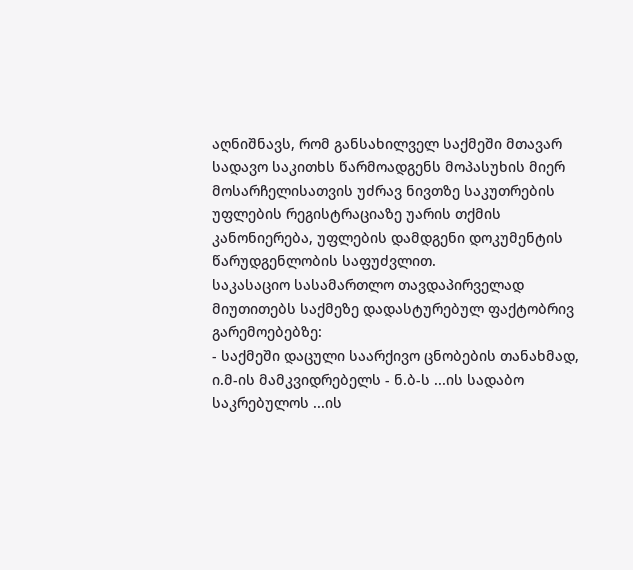აღნიშნავს, რომ განსახილველ საქმეში მთავარ სადავო საკითხს წარმოადგენს მოპასუხის მიერ მოსარჩელისათვის უძრავ ნივთზე საკუთრების უფლების რეგისტრაციაზე უარის თქმის კანონიერება, უფლების დამდგენი დოკუმენტის წარუდგენლობის საფუძვლით.
საკასაციო სასამართლო თავდაპირველად მიუთითებს საქმეზე დადასტურებულ ფაქტობრივ გარემოებებზე:
- საქმეში დაცული საარქივო ცნობების თანახმად, ი.მ-ის მამკვიდრებელს - ნ.ბ-ს ...ის სადაბო საკრებულოს ...ის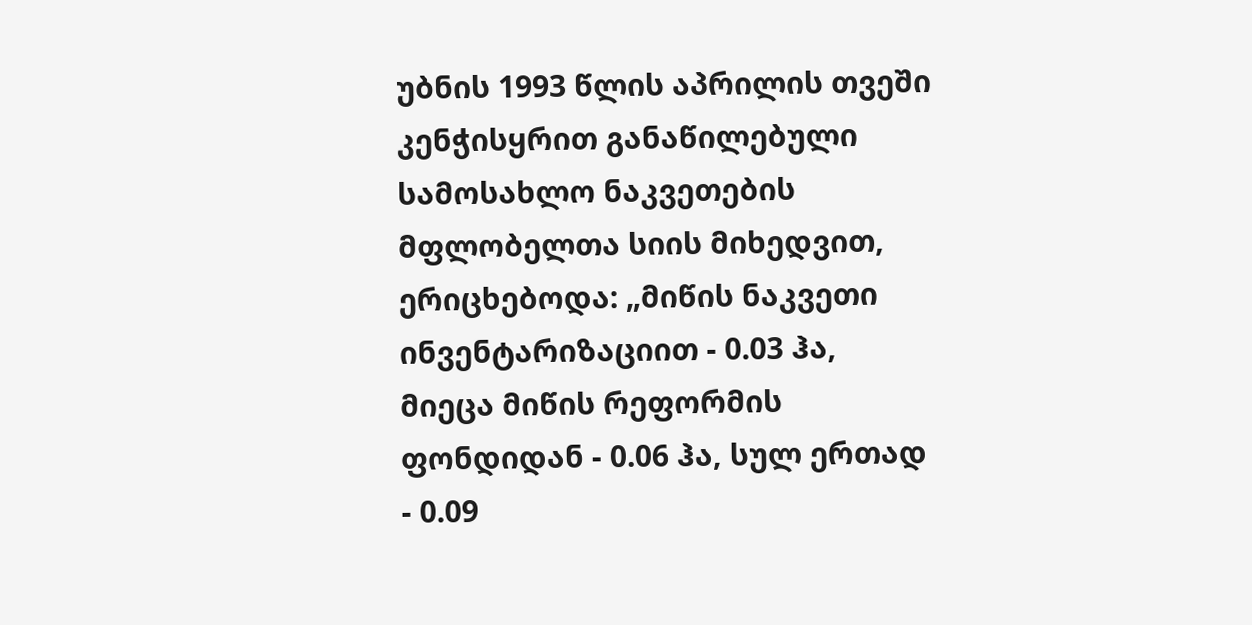უბნის 1993 წლის აპრილის თვეში კენჭისყრით განაწილებული სამოსახლო ნაკვეთების მფლობელთა სიის მიხედვით, ერიცხებოდა: „მიწის ნაკვეთი ინვენტარიზაციით - 0.03 ჰა, მიეცა მიწის რეფორმის ფონდიდან - 0.06 ჰა, სულ ერთად - 0.09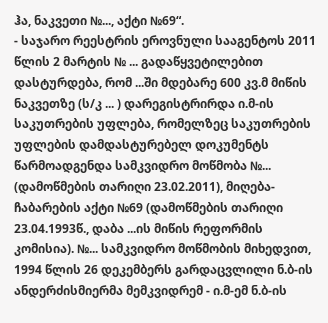ჰა, ნაკვეთი №..., აქტი №69“.
- საჯარო რეესტრის ეროვნული სააგენტოს 2011 წლის 2 მარტის № ... გადაწყვეტილებით დასტურდება, რომ ...ში მდებარე 600 კვ.მ მიწის ნაკვეთზე (ს/კ ... ) დარეგისტრირდა ი.მ-ის საკუთრების უფლება, რომელზეც საკუთრების უფლების დამდასტურებელ დოკუმენტს წარმოადგენდა სამკვიდრო მოწმობა №... (დამოწმების თარიღი 23.02.2011), მიღება-ჩაბარების აქტი №69 (დამოწმების თარიღი 23.04.1993წ., დაბა ...ის მიწის რეფორმის კომისია). №... სამკვიდრო მოწმობის მიხედვით, 1994 წლის 26 დეკემბერს გარდაცვლილი ნ.ბ-ის ანდერძისმიერმა მემკვიდრემ - ი.მ-ემ ნ.ბ-ის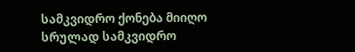სამკვიდრო ქონება მიიღო სრულად სამკვიდრო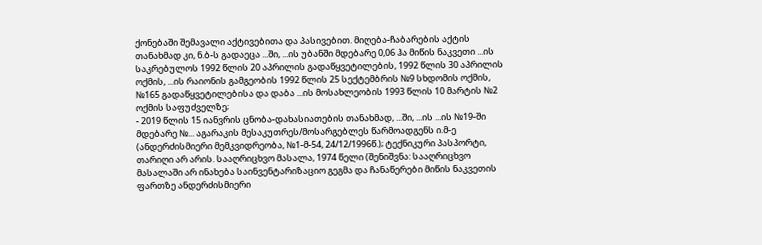ქონებაში შემავალი აქტივებითა და პასივებით. მიღება-ჩაბარების აქტის თანახმად კი, ნ.ბ-ს გადაეცა ...ში, ...ის უბანში მდებარე 0,06 ჰა მიწის ნაკვეთი ...ის საკრებულოს 1992 წლის 20 აპრილის გადაწყვეტილების, 1992 წლის 30 აპრილის ოქმის, ...ის რაიონის გამგეობის 1992 წლის 25 სექტემბრის №9 სხდომის ოქმის, №165 გადაწყვეტილებისა და დაბა ...ის მოსახლეობის 1993 წლის 10 მარტის №2 ოქმის საფუძველზე;
- 2019 წლის 15 იანვრის ცნობა-დახასიათების თანახმად, ...ში, ...ის ...ის №19-ში მდებარე №... აგარაკის მესაკუთრეს/მოსარგებლეს წარმოადგენს ი.მ-ე (ანდერძისმიერი მემკვიდრეობა, №1-მ-54, 24/12/1996წ.); ტექნიკური პასპორტი, თარიღი არ არის. სააღრიცხვო მასალა, 1974 წელი (შენიშვნა: სააღრიცხვო მასალაში არ ინახება საინვენტარიზაციო გეგმა და ჩანაწერები მიწის ნაკვეთის ფართზე ანდერძისმიერი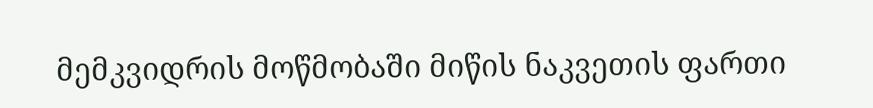მემკვიდრის მოწმობაში მიწის ნაკვეთის ფართი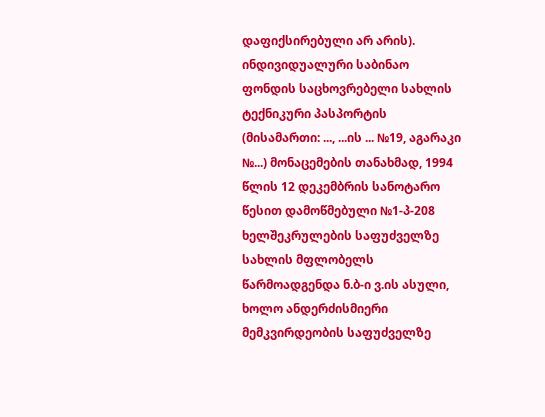დაფიქსირებული არ არის). ინდივიდუალური საბინაო ფონდის საცხოვრებელი სახლის ტექნიკური პასპორტის (მისამართი: ..., ...ის ... №19, აგარაკი №...) მონაცემების თანახმად, 1994 წლის 12 დეკემბრის სანოტარო წესით დამოწმებული №1-პ-208 ხელშეკრულების საფუძველზე სახლის მფლობელს წარმოადგენდა ნ.ბ-ი ვ.ის ასული, ხოლო ანდერძისმიერი მემკვირდეობის საფუძველზე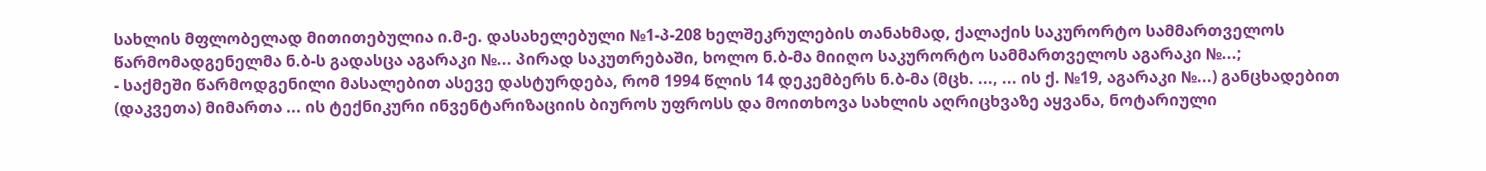სახლის მფლობელად მითითებულია ი.მ-ე. დასახელებული №1-პ-208 ხელშეკრულების თანახმად, ქალაქის საკურორტო სამმართველოს წარმომადგენელმა ნ.ბ-ს გადასცა აგარაკი №... პირად საკუთრებაში, ხოლო ნ.ბ-მა მიიღო საკურორტო სამმართველოს აგარაკი №...;
- საქმეში წარმოდგენილი მასალებით ასევე დასტურდება, რომ 1994 წლის 14 დეკემბერს ნ.ბ-მა (მცხ. ..., ... ის ქ. №19, აგარაკი №...) განცხადებით (დაკვეთა) მიმართა ... ის ტექნიკური ინვენტარიზაციის ბიუროს უფროსს და მოითხოვა სახლის აღრიცხვაზე აყვანა, ნოტარიული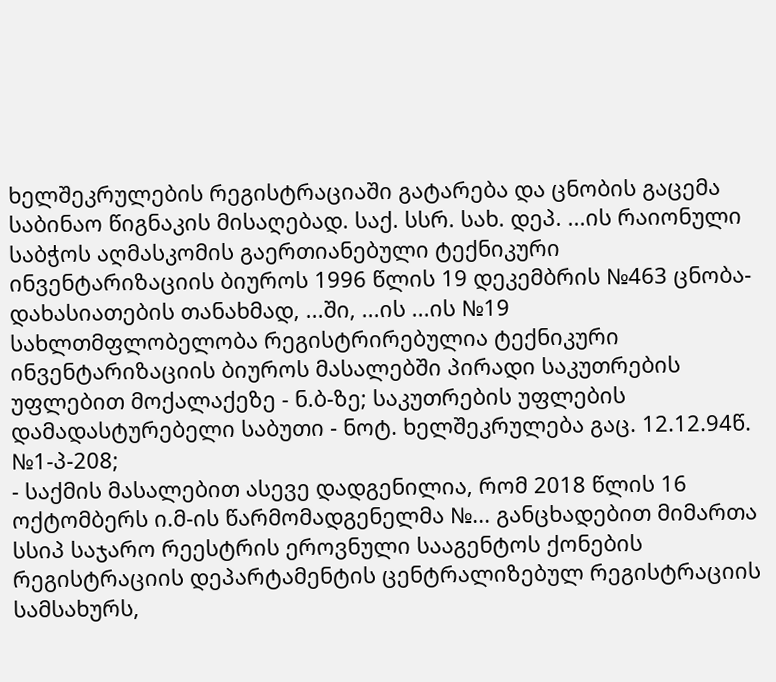ხელშეკრულების რეგისტრაციაში გატარება და ცნობის გაცემა საბინაო წიგნაკის მისაღებად. საქ. სსრ. სახ. დეპ. ...ის რაიონული საბჭოს აღმასკომის გაერთიანებული ტექნიკური ინვენტარიზაციის ბიუროს 1996 წლის 19 დეკემბრის №463 ცნობა-დახასიათების თანახმად, ...ში, ...ის ...ის №19 სახლთმფლობელობა რეგისტრირებულია ტექნიკური ინვენტარიზაციის ბიუროს მასალებში პირადი საკუთრების უფლებით მოქალაქეზე - ნ.ბ-ზე; საკუთრების უფლების დამადასტურებელი საბუთი - ნოტ. ხელშეკრულება გაც. 12.12.94წ. №1-პ-208;
- საქმის მასალებით ასევე დადგენილია, რომ 2018 წლის 16 ოქტომბერს ი.მ-ის წარმომადგენელმა №... განცხადებით მიმართა სსიპ საჯარო რეესტრის ეროვნული სააგენტოს ქონების რეგისტრაციის დეპარტამენტის ცენტრალიზებულ რეგისტრაციის სამსახურს,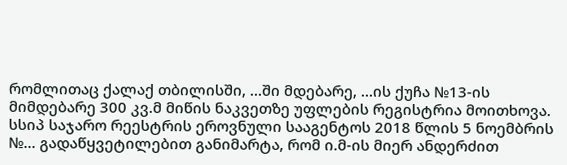რომლითაც ქალაქ თბილისში, ...ში მდებარე, ...ის ქუჩა №13-ის მიმდებარე 300 კვ.მ მიწის ნაკვეთზე უფლების რეგისტრია მოითხოვა. სსიპ საჯარო რეესტრის ეროვნული სააგენტოს 2018 წლის 5 ნოემბრის №... გადაწყვეტილებით განიმარტა, რომ ი.მ-ის მიერ ანდერძით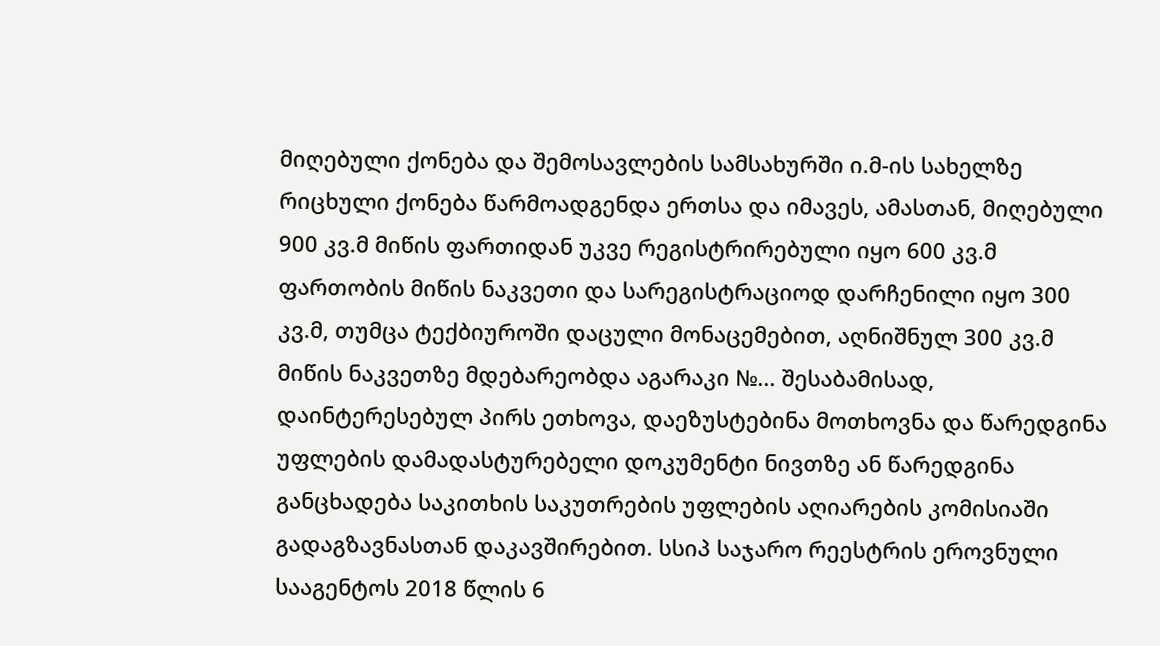მიღებული ქონება და შემოსავლების სამსახურში ი.მ-ის სახელზე რიცხული ქონება წარმოადგენდა ერთსა და იმავეს, ამასთან, მიღებული 900 კვ.მ მიწის ფართიდან უკვე რეგისტრირებული იყო 600 კვ.მ ფართობის მიწის ნაკვეთი და სარეგისტრაციოდ დარჩენილი იყო 300 კვ.მ, თუმცა ტექბიუროში დაცული მონაცემებით, აღნიშნულ 300 კვ.მ მიწის ნაკვეთზე მდებარეობდა აგარაკი №... შესაბამისად, დაინტერესებულ პირს ეთხოვა, დაეზუსტებინა მოთხოვნა და წარედგინა უფლების დამადასტურებელი დოკუმენტი ნივთზე ან წარედგინა განცხადება საკითხის საკუთრების უფლების აღიარების კომისიაში გადაგზავნასთან დაკავშირებით. სსიპ საჯარო რეესტრის ეროვნული სააგენტოს 2018 წლის 6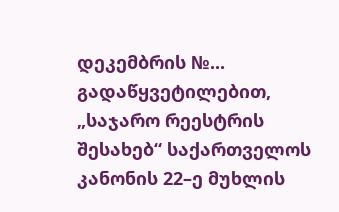დეკემბრის №... გადაწყვეტილებით, „საჯარო რეესტრის შესახებ“ საქართველოს კანონის 22–ე მუხლის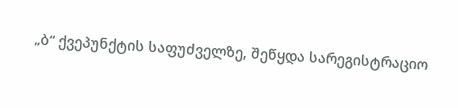„ბ“ ქვეპუნქტის საფუძველზე, შეწყდა სარეგისტრაციო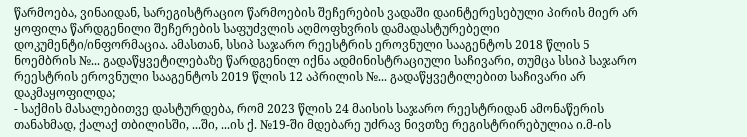წარმოება, ვინაიდან, სარეგისტრაციო წარმოების შეჩერების ვადაში დაინტერესებული პირის მიერ არ ყოფილა წარდგენილი შეჩერების საფუძვლის აღმოფხვრის დამადასტურებელი დოკუმენტი/ინფორმაცია. ამასთან, სსიპ საჯარო რეესტრის ეროვნული სააგენტოს 2018 წლის 5 ნოემბრის №... გადაწყვეტილებაზე წარდგენილ იქნა ადმინისტრაციული საჩივარი, თუმცა სსიპ საჯარო რეესტრის ეროვნული სააგენტოს 2019 წლის 12 აპრილის №... გადაწყვეტილებით საჩივარი არ დაკმაყოფილდა;
- საქმის მასალებითვე დასტურდება, რომ 2023 წლის 24 მაისის საჯარო რეესტრიდან ამონაწერის თანახმად, ქალაქ თბილისში, ...ში, ...ის ქ. №19-ში მდებარე უძრავ ნივთზე რეგისტრირებულია ი.მ-ის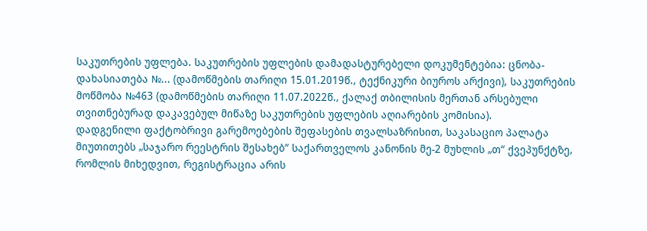საკუთრების უფლება. საკუთრების უფლების დამადასტურებელი დოკუმენტებია: ცნობა-დახასიათება №... (დამოწმების თარიღი 15.01.2019წ., ტექნიკური ბიუროს არქივი), საკუთრების მოწმობა №463 (დამოწმების თარიღი 11.07.2022წ., ქალაქ თბილისის მერთან არსებული თვითნებურად დაკავებულ მიწაზე საკუთრების უფლების აღიარების კომისია).
დადგენილი ფაქტობრივი გარემოებების შეფასების თვალსაზრისით, საკასაციო პალატა მიუთითებს „საჯარო რეესტრის შესახებ“ საქართველოს კანონის მე-2 მუხლის „თ“ ქვეპუნქტზე, რომლის მიხედვით, რეგისტრაცია არის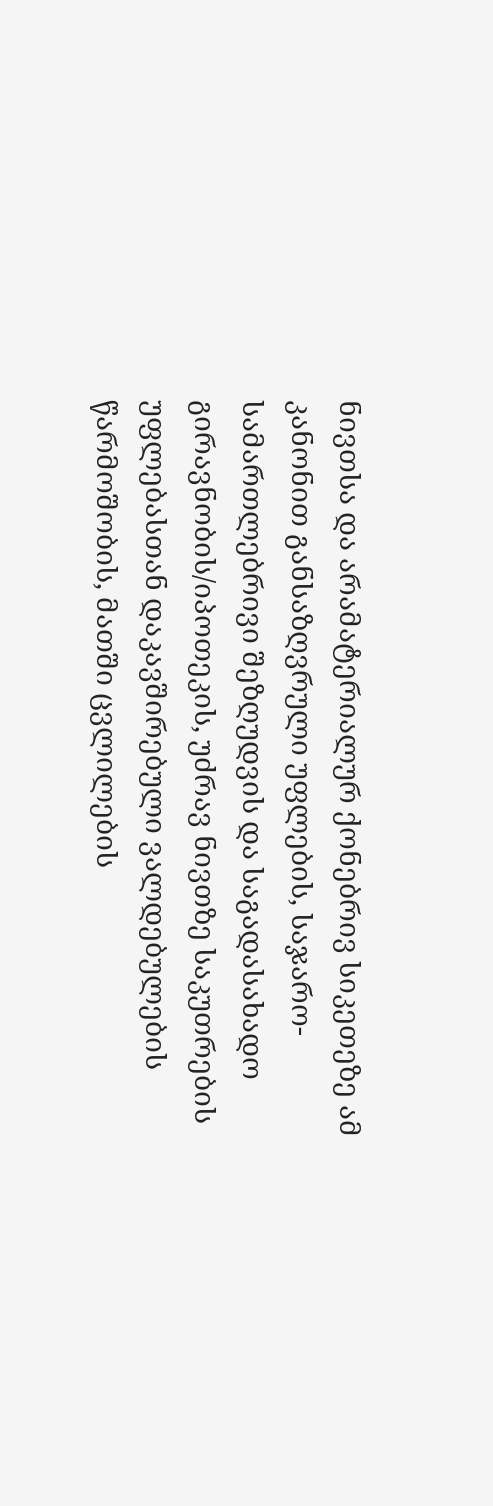ნივთსა და არამატერიალურ ქონებრივ სიკეთეზე ამ კანონით განსაზღვრული უფლების, საჯარო-სამართლებრივი შეზღუდვის და საგადასახადო გირავნობის/იპოთეკის, უძრავ ნივთზე საკუთრების უფლებასთან დაკავშირებული ვალდებულების წარმოშობის, მათში ცვლილების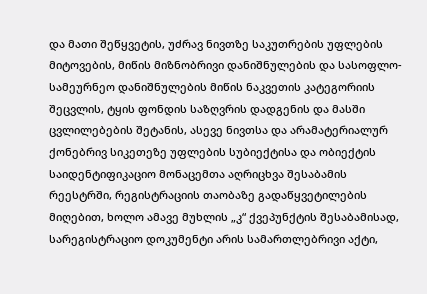და მათი შეწყვეტის, უძრავ ნივთზე საკუთრების უფლების მიტოვების, მიწის მიზნობრივი დანიშნულების და სასოფლო-სამეურნეო დანიშნულების მიწის ნაკვეთის კატეგორიის შეცვლის, ტყის ფონდის საზღვრის დადგენის და მასში ცვლილებების შეტანის, ასევე ნივთსა და არამატერიალურ ქონებრივ სიკეთეზე უფლების სუბიექტისა და ობიექტის საიდენტიფიკაციო მონაცემთა აღრიცხვა შესაბამის რეესტრში, რეგისტრაციის თაობაზე გადაწყვეტილების მიღებით, ხოლო ამავე მუხლის „კ“ ქვეპუნქტის შესაბამისად, სარეგისტრაციო დოკუმენტი არის სამართლებრივი აქტი,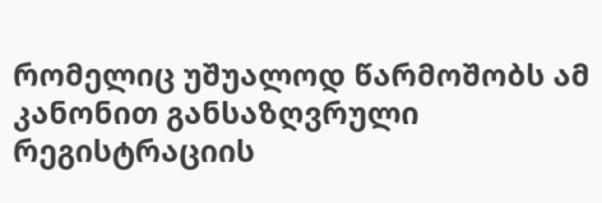რომელიც უშუალოდ წარმოშობს ამ კანონით განსაზღვრული რეგისტრაციის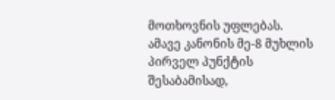მოთხოვნის უფლებას. ამავე კანონის მე-8 მუხლის პირველ პუნქტის შესაბამისად,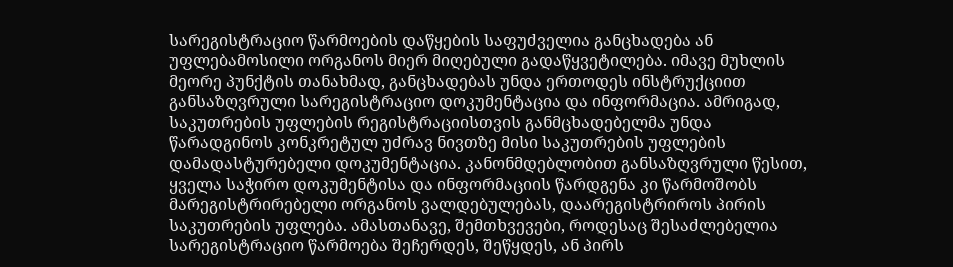სარეგისტრაციო წარმოების დაწყების საფუძველია განცხადება ან უფლებამოსილი ორგანოს მიერ მიღებული გადაწყვეტილება. იმავე მუხლის მეორე პუნქტის თანახმად, განცხადებას უნდა ერთოდეს ინსტრუქციით განსაზღვრული სარეგისტრაციო დოკუმენტაცია და ინფორმაცია. ამრიგად, საკუთრების უფლების რეგისტრაციისთვის განმცხადებელმა უნდა წარადგინოს კონკრეტულ უძრავ ნივთზე მისი საკუთრების უფლების დამადასტურებელი დოკუმენტაცია. კანონმდებლობით განსაზღვრული წესით, ყველა საჭირო დოკუმენტისა და ინფორმაციის წარდგენა კი წარმოშობს მარეგისტრირებელი ორგანოს ვალდებულებას, დაარეგისტრიროს პირის საკუთრების უფლება. ამასთანავე, შემთხვევები, როდესაც შესაძლებელია სარეგისტრაციო წარმოება შეჩერდეს, შეწყდეს, ან პირს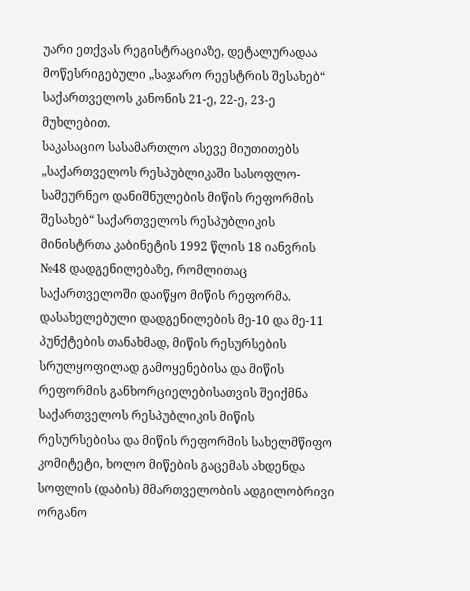უარი ეთქვას რეგისტრაციაზე, დეტალურადაა მოწესრიგებული „საჯარო რეესტრის შესახებ“ საქართველოს კანონის 21-ე, 22-ე, 23-ე მუხლებით.
საკასაციო სასამართლო ასევე მიუთითებს „საქართველოს რესპუბლიკაში სასოფლო-სამეურნეო დანიშნულების მიწის რეფორმის შესახებ“ საქართველოს რესპუბლიკის მინისტრთა კაბინეტის 1992 წლის 18 იანვრის №48 დადგენილებაზე, რომლითაც საქართველოში დაიწყო მიწის რეფორმა. დასახელებული დადგენილების მე-10 და მე-11 პუნქტების თანახმად, მიწის რესურსების სრულყოფილად გამოყენებისა და მიწის რეფორმის განხორციელებისათვის შეიქმნა საქართველოს რესპუბლიკის მიწის რესურსებისა და მიწის რეფორმის სახელმწიფო კომიტეტი, ხოლო მიწების გაცემას ახდენდა სოფლის (დაბის) მმართველობის ადგილობრივი ორგანო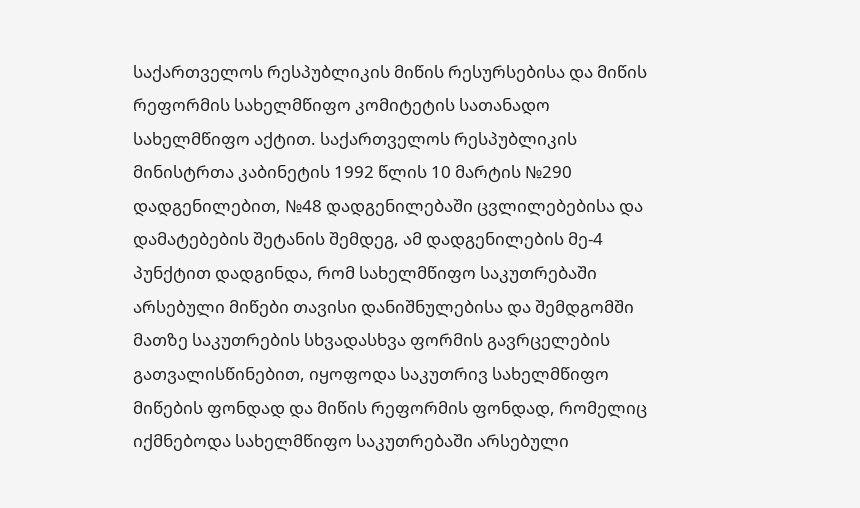საქართველოს რესპუბლიკის მიწის რესურსებისა და მიწის რეფორმის სახელმწიფო კომიტეტის სათანადო სახელმწიფო აქტით. საქართველოს რესპუბლიკის მინისტრთა კაბინეტის 1992 წლის 10 მარტის №290 დადგენილებით, №48 დადგენილებაში ცვლილებებისა და დამატებების შეტანის შემდეგ, ამ დადგენილების მე-4 პუნქტით დადგინდა, რომ სახელმწიფო საკუთრებაში არსებული მიწები თავისი დანიშნულებისა და შემდგომში მათზე საკუთრების სხვადასხვა ფორმის გავრცელების გათვალისწინებით, იყოფოდა საკუთრივ სახელმწიფო მიწების ფონდად და მიწის რეფორმის ფონდად, რომელიც იქმნებოდა სახელმწიფო საკუთრებაში არსებული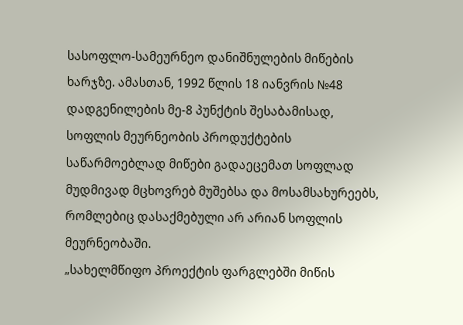სასოფლო-სამეურნეო დანიშნულების მიწების ხარჯზე. ამასთან, 1992 წლის 18 იანვრის №48 დადგენილების მე-8 პუნქტის შესაბამისად, სოფლის მეურნეობის პროდუქტების საწარმოებლად მიწები გადაეცემათ სოფლად მუდმივად მცხოვრებ მუშებსა და მოსამსახურეებს, რომლებიც დასაქმებული არ არიან სოფლის მეურნეობაში.
„სახელმწიფო პროექტის ფარგლებში მიწის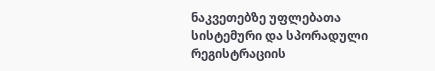ნაკვეთებზე უფლებათა სისტემური და სპორადული რეგისტრაციის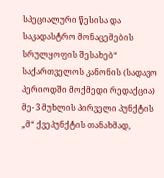სპეციალური წესისა და საკადასტრო მონაცემების სრულყოფის შესახებ“ საქართველოს კანონის (სადავო პერიოდში მოქმედი რედაქცია) მე- 3 მუხლის პირველი პუნქტის „მ“ ქვეპუნქტის თანახმად,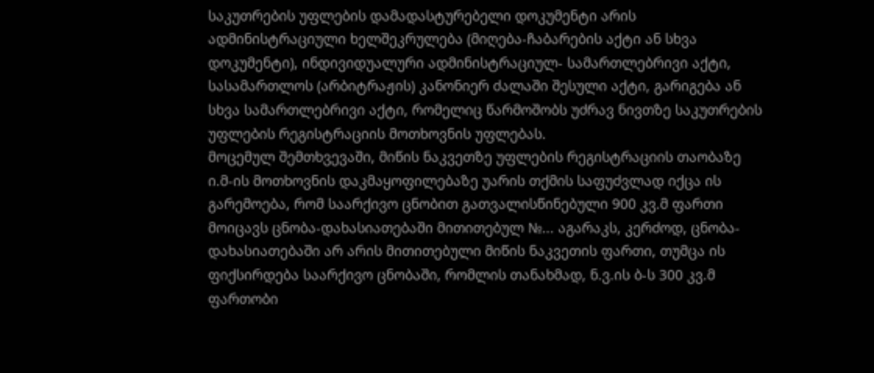საკუთრების უფლების დამადასტურებელი დოკუმენტი არის ადმინისტრაციული ხელშეკრულება (მიღება-ჩაბარების აქტი ან სხვა დოკუმენტი), ინდივიდუალური ადმინისტრაციულ- სამართლებრივი აქტი, სასამართლოს (არბიტრაჟის) კანონიერ ძალაში შესული აქტი, გარიგება ან სხვა სამართლებრივი აქტი, რომელიც წარმოშობს უძრავ ნივთზე საკუთრების უფლების რეგისტრაციის მოთხოვნის უფლებას.
მოცემულ შემთხვევაში, მიწის ნაკვეთზე უფლების რეგისტრაციის თაობაზე ი.მ-ის მოთხოვნის დაკმაყოფილებაზე უარის თქმის საფუძვლად იქცა ის გარემოება, რომ საარქივო ცნობით გათვალისწინებული 900 კვ.მ ფართი მოიცავს ცნობა-დახასიათებაში მითითებულ №... აგარაკს, კერძოდ, ცნობა-დახასიათებაში არ არის მითითებული მიწის ნაკვეთის ფართი, თუმცა ის ფიქსირდება საარქივო ცნობაში, რომლის თანახმად, ნ.ვ.ის ბ-ს 300 კვ.მ ფართობი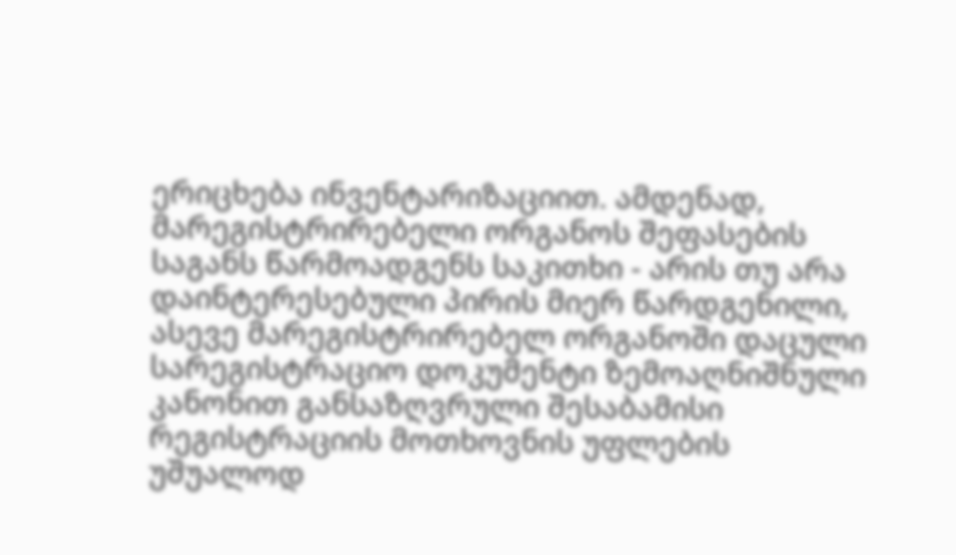ერიცხება ინვენტარიზაციით. ამდენად, მარეგისტრირებელი ორგანოს შეფასების საგანს წარმოადგენს საკითხი - არის თუ არა დაინტერესებული პირის მიერ წარდგენილი, ასევე მარეგისტრირებელ ორგანოში დაცული სარეგისტრაციო დოკუმენტი ზემოაღნიშნული კანონით განსაზღვრული შესაბამისი რეგისტრაციის მოთხოვნის უფლების უშუალოდ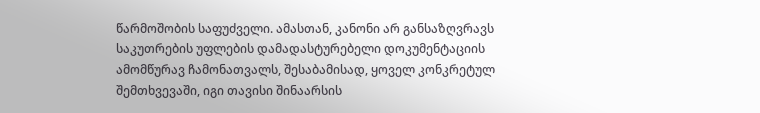წარმოშობის საფუძველი. ამასთან, კანონი არ განსაზღვრავს საკუთრების უფლების დამადასტურებელი დოკუმენტაციის ამომწურავ ჩამონათვალს, შესაბამისად, ყოველ კონკრეტულ შემთხვევაში, იგი თავისი შინაარსის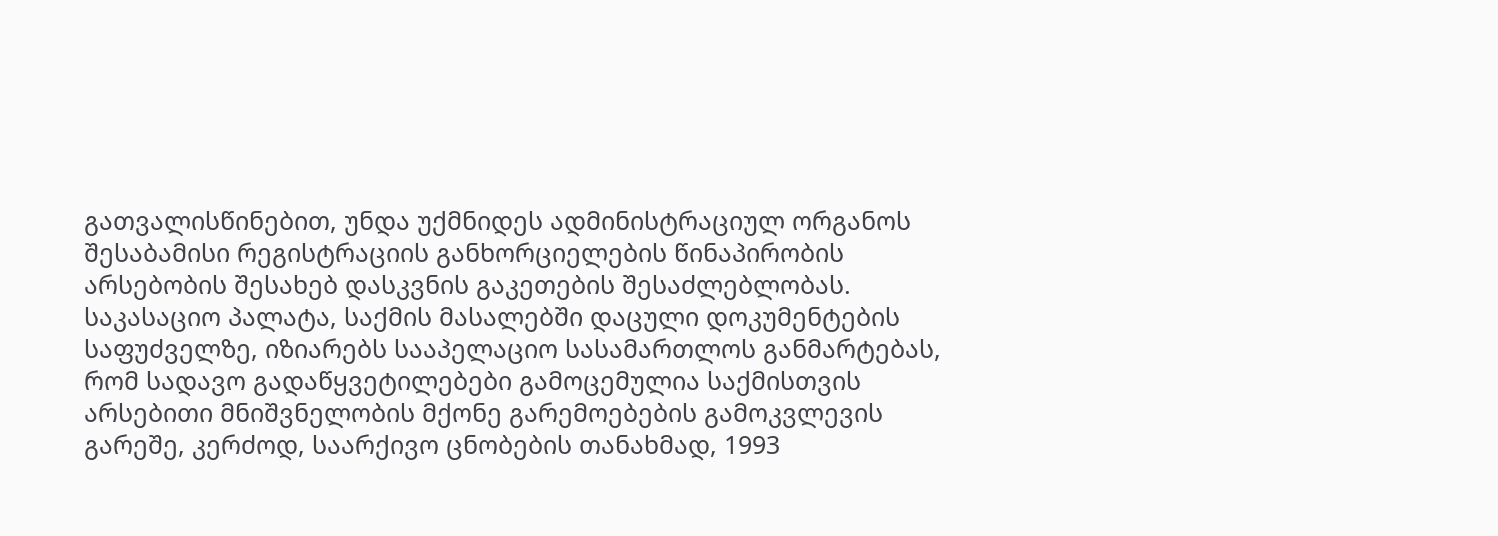გათვალისწინებით, უნდა უქმნიდეს ადმინისტრაციულ ორგანოს შესაბამისი რეგისტრაციის განხორციელების წინაპირობის არსებობის შესახებ დასკვნის გაკეთების შესაძლებლობას.
საკასაციო პალატა, საქმის მასალებში დაცული დოკუმენტების საფუძველზე, იზიარებს სააპელაციო სასამართლოს განმარტებას, რომ სადავო გადაწყვეტილებები გამოცემულია საქმისთვის არსებითი მნიშვნელობის მქონე გარემოებების გამოკვლევის გარეშე, კერძოდ, საარქივო ცნობების თანახმად, 1993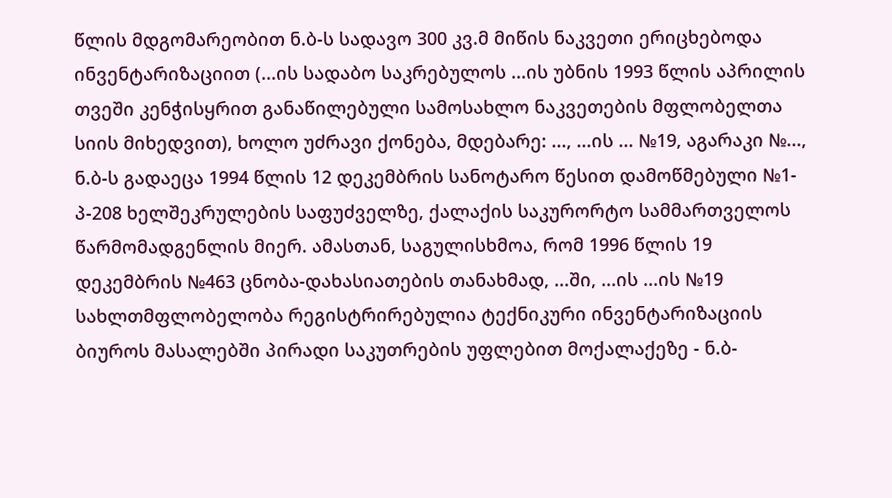წლის მდგომარეობით ნ.ბ-ს სადავო 300 კვ.მ მიწის ნაკვეთი ერიცხებოდა ინვენტარიზაციით (...ის სადაბო საკრებულოს ...ის უბნის 1993 წლის აპრილის თვეში კენჭისყრით განაწილებული სამოსახლო ნაკვეთების მფლობელთა სიის მიხედვით), ხოლო უძრავი ქონება, მდებარე: ..., ...ის ... №19, აგარაკი №..., ნ.ბ-ს გადაეცა 1994 წლის 12 დეკემბრის სანოტარო წესით დამოწმებული №1-პ-208 ხელშეკრულების საფუძველზე, ქალაქის საკურორტო სამმართველოს წარმომადგენლის მიერ. ამასთან, საგულისხმოა, რომ 1996 წლის 19 დეკემბრის №463 ცნობა-დახასიათების თანახმად, ...ში, ...ის ...ის №19 სახლთმფლობელობა რეგისტრირებულია ტექნიკური ინვენტარიზაციის ბიუროს მასალებში პირადი საკუთრების უფლებით მოქალაქეზე - ნ.ბ-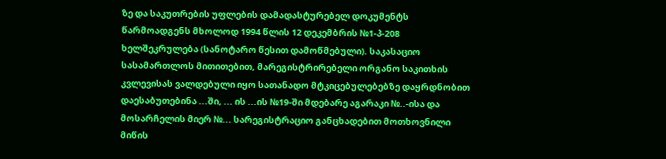ზე და საკუთრების უფლების დამადასტურებელ დოკუმენტს წარმოადგენს მხოლოდ 1994 წლის 12 დეკემბრის №1-პ-208 ხელშეკრულება (სანოტარო წესით დამოწმებული). საკასაციო სასამართლოს მითითებით, მარეგისტრირებელი ორგანო საკითხის კვლევისას ვალდებული იყო სათანადო მტკიცებულებებზე დაყრდნობით დაესაბუთებინა ...ში, ... ის ...ის №19-ში მდებარე აგარაკი №..-ისა და მოსარჩელის მიერ №... სარეგისტრაციო განცხადებით მოთხოვნილი მიწის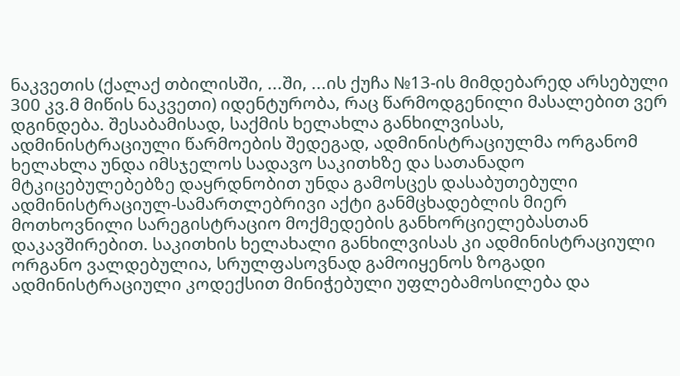ნაკვეთის (ქალაქ თბილისში, ...ში, ...ის ქუჩა №13-ის მიმდებარედ არსებული 300 კვ.მ მიწის ნაკვეთი) იდენტურობა, რაც წარმოდგენილი მასალებით ვერ დგინდება. შესაბამისად, საქმის ხელახლა განხილვისას, ადმინისტრაციული წარმოების შედეგად, ადმინისტრაციულმა ორგანომ ხელახლა უნდა იმსჯელოს სადავო საკითხზე და სათანადო მტკიცებულებებზე დაყრდნობით უნდა გამოსცეს დასაბუთებული ადმინისტრაციულ-სამართლებრივი აქტი განმცხადებლის მიერ მოთხოვნილი სარეგისტრაციო მოქმედების განხორციელებასთან დაკავშირებით. საკითხის ხელახალი განხილვისას კი ადმინისტრაციული ორგანო ვალდებულია, სრულფასოვნად გამოიყენოს ზოგადი ადმინისტრაციული კოდექსით მინიჭებული უფლებამოსილება და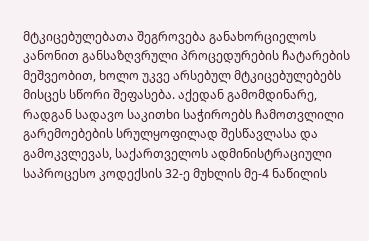მტკიცებულებათა შეგროვება განახორციელოს კანონით განსაზღვრული პროცედურების ჩატარების მეშვეობით, ხოლო უკვე არსებულ მტკიცებულებებს მისცეს სწორი შეფასება. აქედან გამომდინარე, რადგან სადავო საკითხი საჭიროებს ჩამოთვლილი გარემოებების სრულყოფილად შესწავლასა და გამოკვლევას, საქართველოს ადმინისტრაციული საპროცესო კოდექსის 32-ე მუხლის მე-4 ნაწილის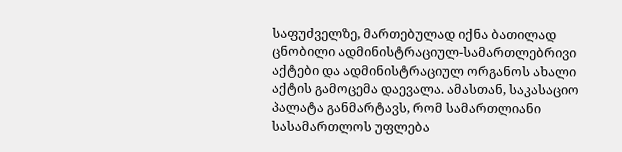საფუძველზე, მართებულად იქნა ბათილად ცნობილი ადმინისტრაციულ-სამართლებრივი აქტები და ადმინისტრაციულ ორგანოს ახალი აქტის გამოცემა დაევალა. ამასთან, საკასაციო პალატა განმარტავს, რომ სამართლიანი სასამართლოს უფლება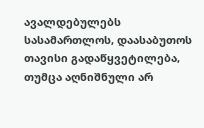ავალდებულებს სასამართლოს, დაასაბუთოს თავისი გადაწყვეტილება, თუმცა აღნიშნული არ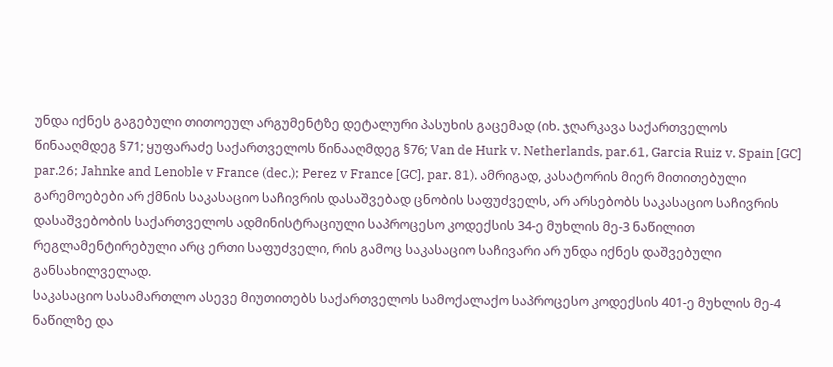უნდა იქნეს გაგებული თითოეულ არგუმენტზე დეტალური პასუხის გაცემად (იხ. ჯღარკავა საქართველოს წინააღმდეგ §71; ყუფარაძე საქართველოს წინააღმდეგ §76; Van de Hurk v. Netherlands, par.61, Garcia Ruiz v. Spain [GC] par.26; Jahnke and Lenoble v France (dec.); Perez v France [GC], par. 81). ამრიგად, კასატორის მიერ მითითებული გარემოებები არ ქმნის საკასაციო საჩივრის დასაშვებად ცნობის საფუძველს, არ არსებობს საკასაციო საჩივრის დასაშვებობის საქართველოს ადმინისტრაციული საპროცესო კოდექსის 34-ე მუხლის მე-3 ნაწილით რეგლამენტირებული არც ერთი საფუძველი, რის გამოც საკასაციო საჩივარი არ უნდა იქნეს დაშვებული განსახილველად.
საკასაციო სასამართლო ასევე მიუთითებს საქართველოს სამოქალაქო საპროცესო კოდექსის 401-ე მუხლის მე-4 ნაწილზე და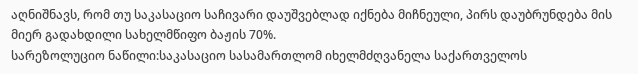აღნიშნავს, რომ თუ საკასაციო საჩივარი დაუშვებლად იქნება მიჩნეული, პირს დაუბრუნდება მის მიერ გადახდილი სახელმწიფო ბაჟის 70%.
სარეზოლუციო ნაწილი:საკასაციო სასამართლომ იხელმძღვანელა საქართველოს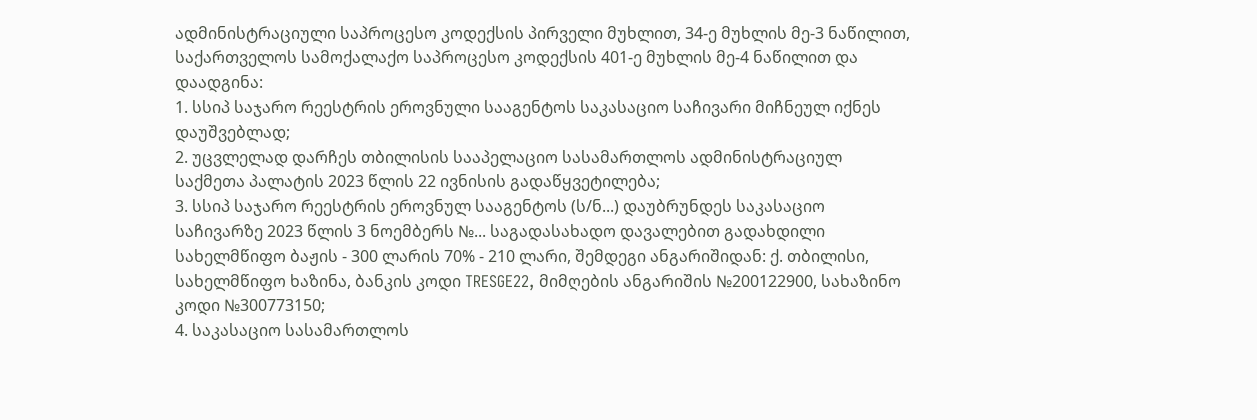ადმინისტრაციული საპროცესო კოდექსის პირველი მუხლით, 34-ე მუხლის მე-3 ნაწილით, საქართველოს სამოქალაქო საპროცესო კოდექსის 401-ე მუხლის მე-4 ნაწილით და
დაადგინა:
1. სსიპ საჯარო რეესტრის ეროვნული სააგენტოს საკასაციო საჩივარი მიჩნეულ იქნეს დაუშვებლად;
2. უცვლელად დარჩეს თბილისის სააპელაციო სასამართლოს ადმინისტრაციულ საქმეთა პალატის 2023 წლის 22 ივნისის გადაწყვეტილება;
3. სსიპ საჯარო რეესტრის ეროვნულ სააგენტოს (ს/ნ...) დაუბრუნდეს საკასაციო საჩივარზე 2023 წლის 3 ნოემბერს №... საგადასახადო დავალებით გადახდილი სახელმწიფო ბაჟის - 300 ლარის 70% - 210 ლარი, შემდეგი ანგარიშიდან: ქ. თბილისი, სახელმწიფო ხაზინა, ბანკის კოდი TRESGE22, მიმღების ანგარიშის №200122900, სახაზინო კოდი №300773150;
4. საკასაციო სასამართლოს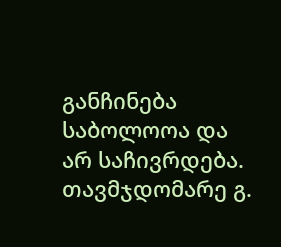განჩინება საბოლოოა და არ საჩივრდება.
თავმჯდომარე გ.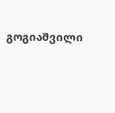გოგიაშვილი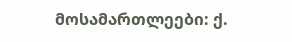მოსამართლეები: ქ.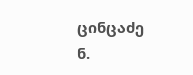ცინცაძე
ნ.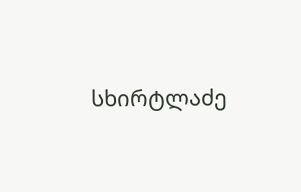სხირტლაძე